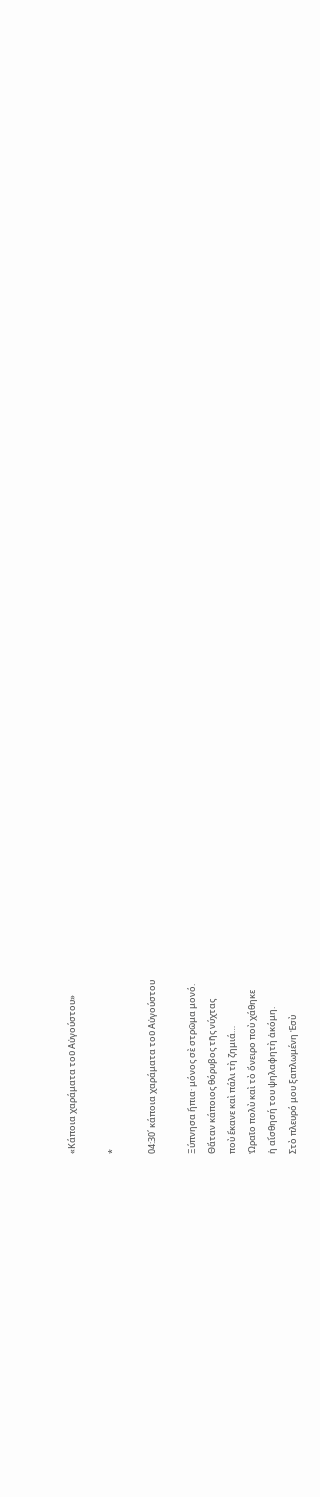«Κάποια χαράματα τοῦ Αὐγούστου»

*

04:30΄ κάποια χαράματα τοῦ Αὐγούστου

Ξύπνησα ἤπια· μόνος σὲ στρῶμα μονό.
Θἄταν κάποιος θόρυβος τῆς νύχτας
ποὺ ἔκανε καὶ πάλι τὴ ζημιά…
Ὡραῖο πολὺ καὶ τὸ ὄνειρο ποὺ χάθηκε
ἡ αἴσθησή του ψηλαφητὴ ἀκόμη.
Στὸ πλευρό μου ξαπλωμένη Ἐσὺ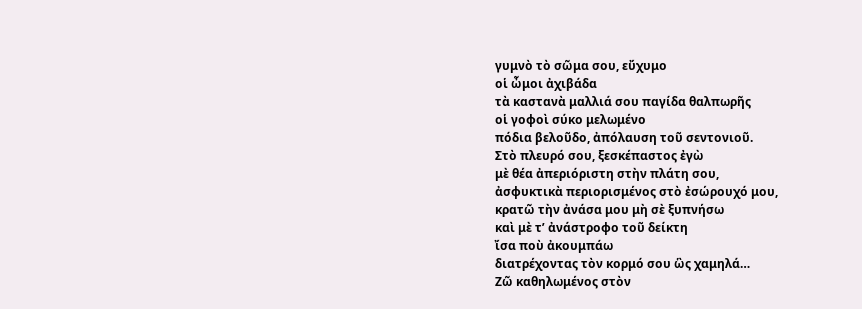γυμνὸ τὸ σῶμα σου, εὔχυμο
οἱ ὦμοι ἀχιβάδα
τὰ καστανὰ μαλλιά σου παγίδα θαλπωρῆς
οἱ γοφοὶ σύκο μελωμένο
πόδια βελοῦδο, ἀπόλαυση τοῦ σεντονιοῦ.
Στὸ πλευρό σου, ξεσκέπαστος ἐγὼ
μὲ θέα ἀπεριόριστη στὴν πλάτη σου,
ἀσφυκτικὰ περιορισμένος στὸ ἐσώρουχό μου,
κρατῶ τὴν ἀνάσα μου μὴ σὲ ξυπνήσω
καὶ μὲ τ’ ἀνάστροφο τοῦ δείκτη
ἴσα ποὺ ἀκουμπάω
διατρέχοντας τὸν κορμό σου ὣς χαμηλά…
Ζῶ καθηλωμένος στὸν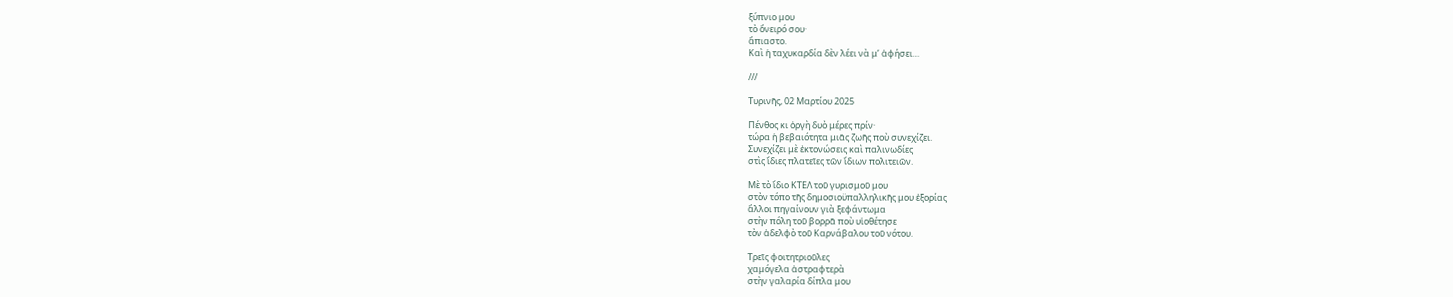ξύπνιο μου
τὸ ὄνειρό σου·
ἄπιαστο.
Καὶ ἡ ταχυκαρδία δὲν λέει νὰ μ’ ἀφήσει…

///

Τυρινῆς, 02 Μαρτίου 2025

Πένθος κι ὀργὴ δυὸ μέρες πρίν·
τώρα ἡ βεβαιότητα μιᾶς ζωῆς ποὺ συνεχίζει.
Συνεχίζει μὲ ἐκτονώσεις καὶ παλινωδίες
στὶς ἴδιες πλατεῖες τῶν ἴδιων πολιτειῶν.

Μὲ τὸ ἴδιο ΚΤΕΛ τοῦ γυρισμοῦ μου
στὸν τόπο τῆς δημοσιοϋπαλληλικῆς μου ἐξορίας
ἄλλοι πηγαίνουν γιὰ ξεφάντωμα
στὴν πόλη τοῦ βορρᾶ ποὺ υἱοθέτησε
τὸν ἀδελφὸ τοῦ Καρνάβαλου τοῦ νότου.

Τρεῖς φοιτητριοῦλες
χαμόγελα ἀστραφτερὰ
στὴν γαλαρία δίπλα μου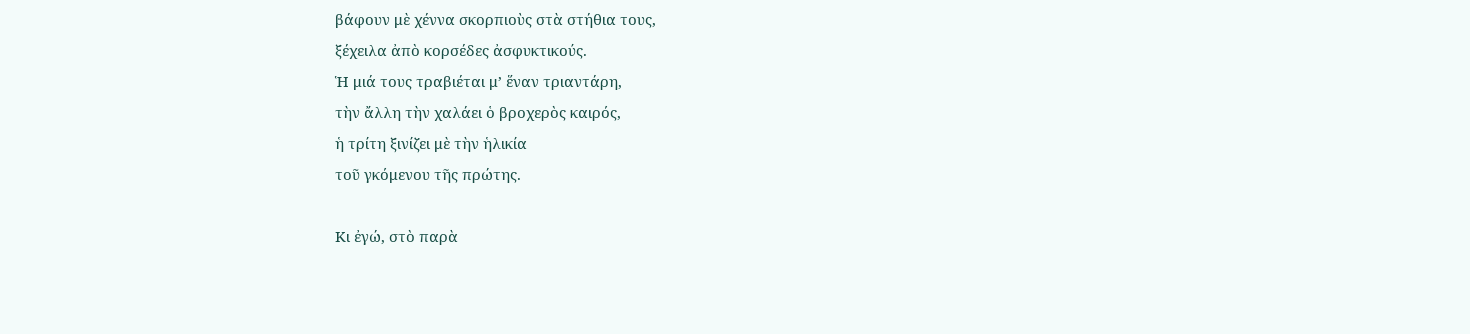βάφουν μὲ χέννα σκορπιοὺς στὰ στήθια τους,
ξέχειλα ἀπὸ κορσέδες ἀσφυκτικούς.
Ἡ μιά τους τραβιέται μ’ ἕναν τριαντάρη,
τὴν ἄλλη τὴν χαλάει ὁ βροχερὸς καιρός,
ἡ τρίτη ξινίζει μὲ τὴν ἡλικία
τοῦ γκόμενου τῆς πρώτης.

Κι ἐγώ, στὸ παρὰ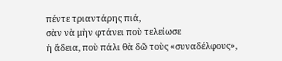πέντε τριαντάρης πιά,
σὰν νὰ μὴν φτάνει ποὺ τελείωσε
ἡ ἄδεια, ποὺ πάλι θὰ δῶ τοὺς «συναδέλφους»,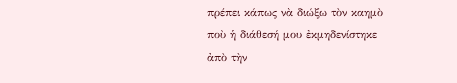πρέπει κάπως νὰ διώξω τὸν καημὸ
ποὺ ἡ διάθεσή μου ἐκμηδενίστηκε
ἀπὸ τὴν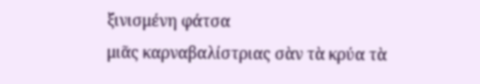ξινισμένη φάτσα
μιᾶς καρναβαλίστριας σὰν τὰ κρύα τὰ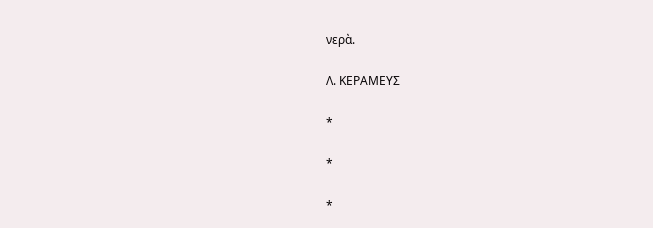νερὰ.

Λ. ΚΕΡΑΜΕΥΣ

*

*

*